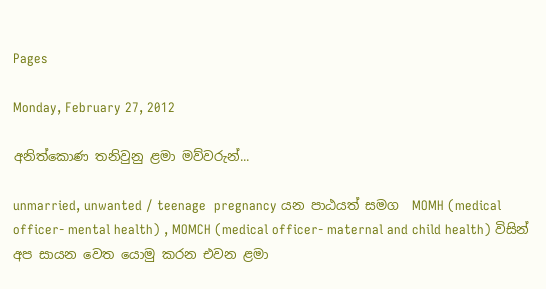Pages

Monday, February 27, 2012

අනිත්කොණ තනිවුනු ළමා මව්වරුන්...

unmarried, unwanted / teenage  pregnancy යන පාඨයත් සමග  MOMH (medical officer- mental health) , MOMCH (medical officer- maternal and child health) විසින් අප සායන වෙත යොමු කරන එවන ළමා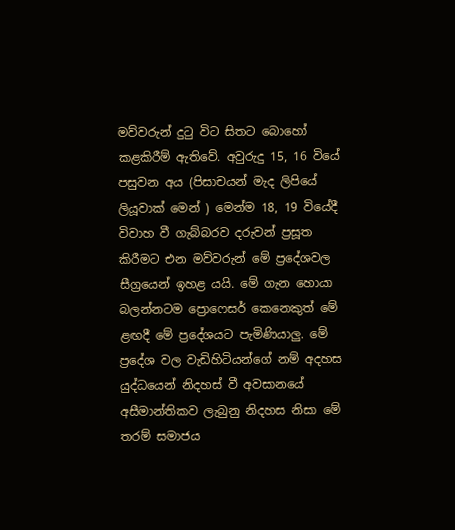මව්වරුන් දුටු විට සිතට බොහෝ කළකිරීම් ඇතිවේ. අවුරුදු 15, 16 වියේ පසුවන අය (පිසාචයන් මැද ලිපියේ ලියූවාක් මෙන් ) මෙන්ම 18, 19 වියේදී විවාහ වී ගැබ්බරව දරුවන් ප්‍රසූත කිරීමට එන මව්වරුන් මේ ප්‍රදේශවල සීග්‍රයෙන් ඉහළ යයි. මේ ගැන හොයා බලන්නටම ප්‍රොෆෙසර් කෙනෙකුත් මේ ළඟදී මේ ප්‍රදේශයට පැමිණියාලු. මේ ප්‍රදේශ වල වැඩිහිටියන්ගේ නම් අදහස යුද්ධයෙන් නිදහස් වී අවසානයේ අසීමාන්තිකව ලැබුනු නිදහස නිසා මේ තරම් සමාජය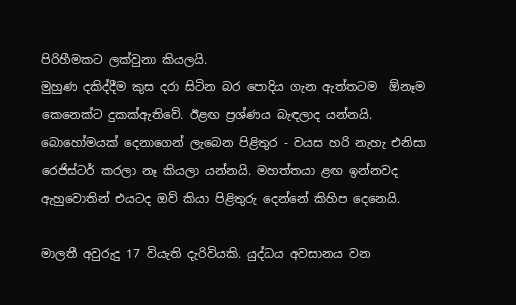පිරිහීමකට ලක්වුනා කියලයි.
මුහුණ දකිද්දීම කුස දරා සිටින බර පොදිය ගැන ඇත්තටම  ඕනෑම කෙනෙක්ට දුකක්ඇතිවේ. ඊළඟ ප්‍රශ්ණය බැඳලාද යන්නයි.
බොහෝමයක් දෙනාගෙන් ලැබෙන පිළිතුර - වයස හරි නැහැ එනිසා රෙජිස්ටර් කරලා නෑ කියලා යන්නයි. මහත්තයා ළඟ ඉන්නවද ඇහුවොතින් එයටද ඔව් කියා පිළිතුරු දෙන්නේ කිහිප දෙනෙයි.

මාලතී අවුරුදු 17 වියැති දැරිවියකි. යුද්ධය අවසානය වන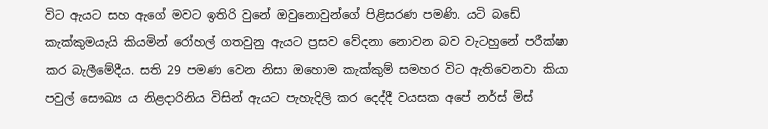විට ඇයට සහ ඇගේ මවට ඉතිරි වුනේ ඔවුනොවුන්ගේ පිළිසරණ පමණි. යටි බඩේ කැක්කුමයැයි කියමින් රෝහල් ගතවුනු ඇයට ප්‍රසව වේදනා නොවන බව වැටහුනේ පරීක්ෂා කර බැලීමේදීය. සති 29 පමණ වෙන නිසා ඔහොම කැක්කුම් සමහර විට ඇතිවෙනවා කියා පවුල් සෞඛ්‍ය ය නිළදාරිනිය විසින් ඇයට පැහැදිලි කර දෙද්දී වයසක අපේ නර්ස් මිස්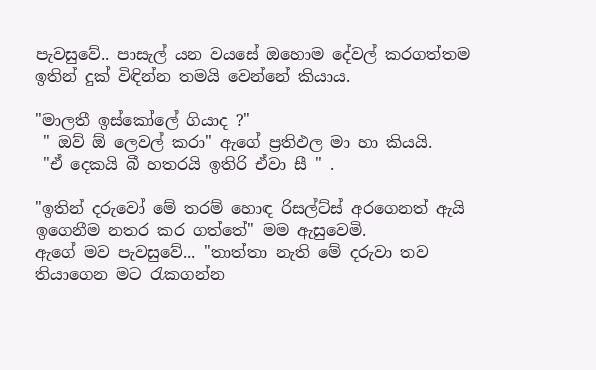පැවසුවේ.. පාසැල් යන වයසේ ඔහොම දේවල් කරගත්තම ඉතින් දුක් විඳින්න තමයි වෙන්නේ කියාය.

"මාලතී ඉස්කෝලේ ගියාද ?"
 " ඔව් ඕ ලෙවල් කරා" ඇගේ ප්‍රතිඵල මා හා කියයි.
 "ඒ දෙකයි බී හතරයි ඉතිරි ඒවා සී " .

"ඉතින් දරුවෝ මේ තරම් හොඳ රිසල්ට්ස් අරගෙනත් ඇයි ඉගෙනීම නතර කර ගත්තේ" මම ඇසුවෙමි.
ඇගේ මව පැවසුවේ... "තාත්තා නැති මේ දරුවා තව තියාගෙන මට රැකගන්න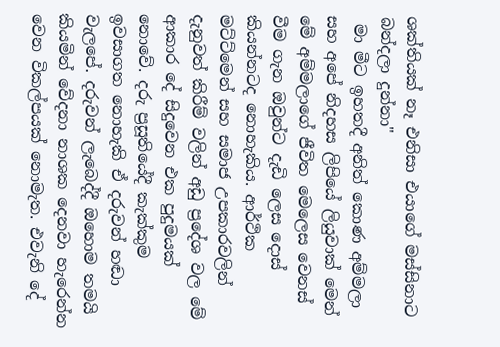ශක්තියක් නෑ එනිසා එයාගේ මස්සිනාට බන්දලා දුන්නා"
 මා මීට ඉහතදී අනිත් කොණ අම්මලා සහ අපේ නිදහස ලිපියේ ලියුවාක් මෙන් මේ අම්මලාගේ ජීවිත මෙලෙස වෙනස් වීම ගැන ඔවුන්ට දැඩි ලෙස දොස් කියන්නටද නොහැකිය. ආර්ථික මට්ට්මෙන් සහ සමාජ උපකාරවලින් දැනුවත් කිරීම් වලින් අඩු ප්‍රදේශ වල මේ ආකාර දේ සිදුවෙන එක පුදුමයක් නොවේ. දරු ප්‍රසූතියේදී කැක්කුම ඉවසාගත නොහැකි ඒ දරුවන් හඬා වැලපේ. දරුවන් ලැබෙද්දී ඔහොම තමයි කියමින් වේදනා නාශක දෙනවා හැරෙන්න වෙන විකල්පයක් නොමැත. එවැනි දේ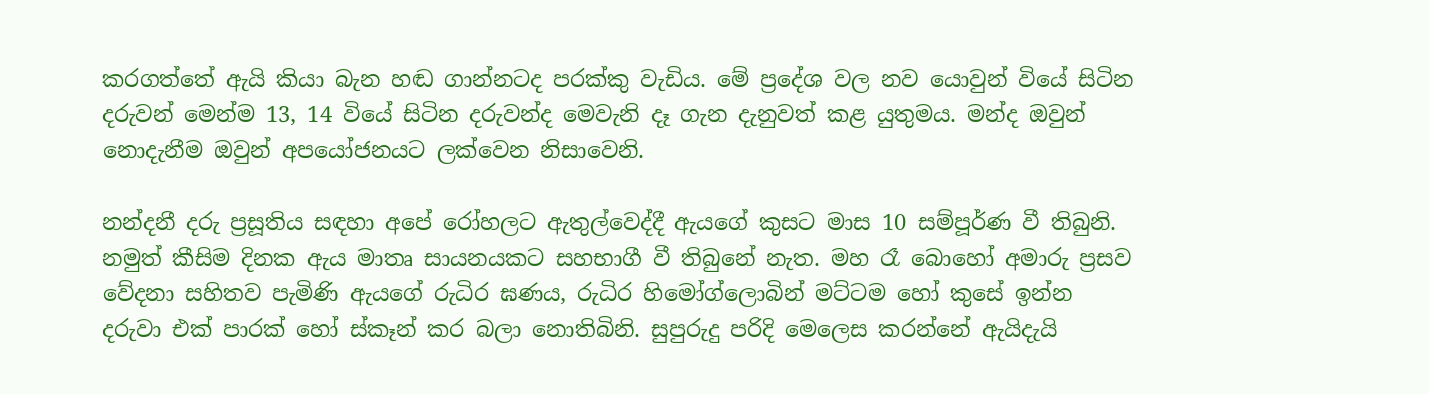කරගත්තේ ඇයි කියා බැන හඬ ගාන්නටද පරක්කු වැඩිය. මේ ප්‍රදේශ වල නව යොවුන් වියේ සිටින දරුවන් මෙන්ම 13, 14 වියේ සිටින දරුවන්ද මෙවැනි දෑ ගැන දැනුවත් කළ යුතුමය. මන්ද ඔවුන් නොදැනීම ඔවුන් අපයෝජනයට ලක්වෙන නිසාවෙනි.

නන්දනී දරු ප්‍රසූතිය සඳහා අපේ රෝහලට ඇතුල්වෙද්දී ඇයගේ කුසට මාස 10 සම්පූර්ණ වී තිබුනි. නමුත් කීසිම දිනක ඇය මාතෘ සායනයකට සහභාගී වී තිබුනේ නැත. මහ රෑ බොහෝ අමාරු ප්‍රසව වේදනා සහිතව පැමිණි ඇයගේ රුධිර ඝණය, රුධිර හිමෝග්ලොබින් මට්ටම හෝ කුසේ ඉන්න දරුවා එක් පාරක් හෝ ස්කෑන් කර බලා නොතිබිනි. සුපුරුදු පරිදි මෙලෙස කරන්නේ ඇයිදැයි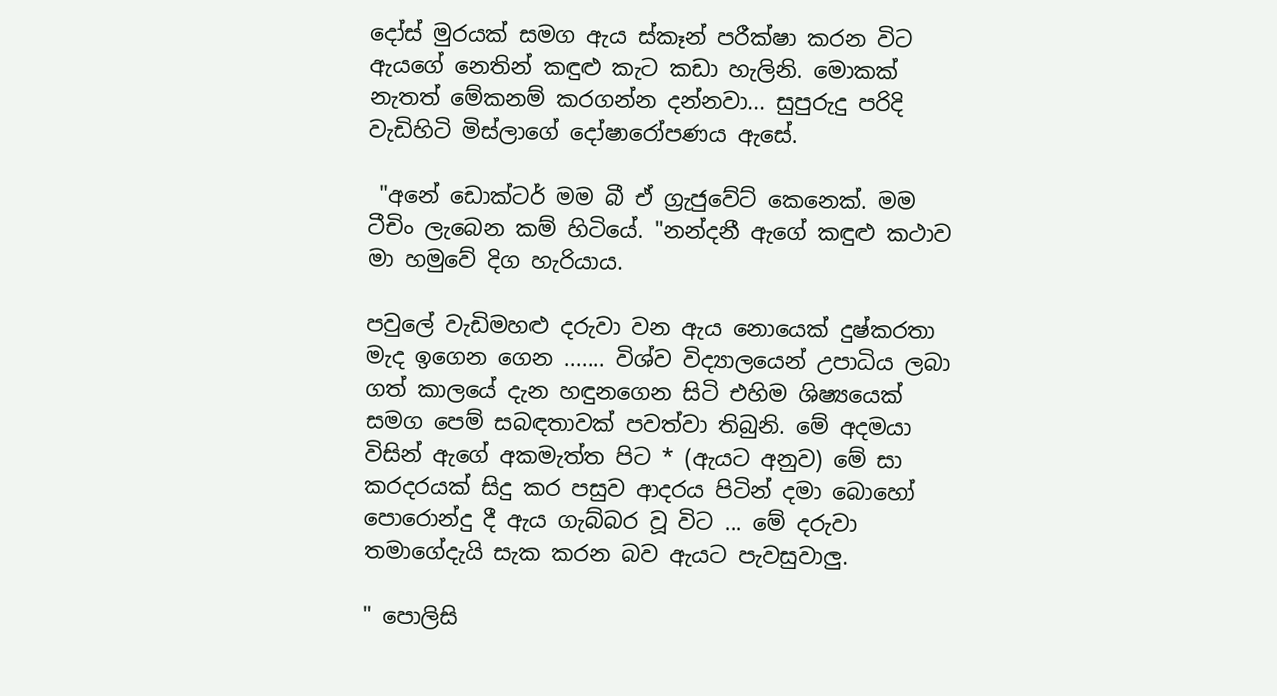දෝස් මුරයක් සමග ඇය ස්කෑන් පරීක්ෂා කරන විට ඇයගේ නෙතින් කඳුළු කැට කඩා හැලිනි. මොකක් නැතත් මේකනම් කරගන්න දන්නවා... සුපුරුදු පරිදි වැඩිහිටි මිස්ලාගේ දෝෂාරෝපණය ඇසේ.

 "අනේ ඩොක්ටර් මම බී ඒ ග්‍රැජුවේට් කෙනෙක්. මම ටීචිං ලැබෙන කම් හිටියේ. "නන්දනී ඇගේ කඳුළු කථාව මා හමුවේ දිග හැරියාය.

පවුලේ වැඩිමහළු දරුවා වන ඇය නොයෙක් දුෂ්කරතා මැද ඉගෙන ගෙන ....... විශ්ව විද්‍යාලයෙන් උපාධිය ලබා ගත් කාලයේ දැන හඳුනගෙන සිටි එහිම ශිෂ්‍යයෙක් සමග පෙම් සබඳතාවක් පවත්වා තිබුනි. මේ අදමයා විසින් ඇගේ අකමැත්ත පිට * (ඇයට අනුව) මේ සා කරදරයක් සිදු කර පසුව ආදරය පිටින් දමා බොහෝ පොරොන්දු දී ඇය ගැබ්බර වූ විට ... මේ දරුවා තමාගේදැයි සැක කරන බව ඇයට පැවසුවාලු.

" පොලිසි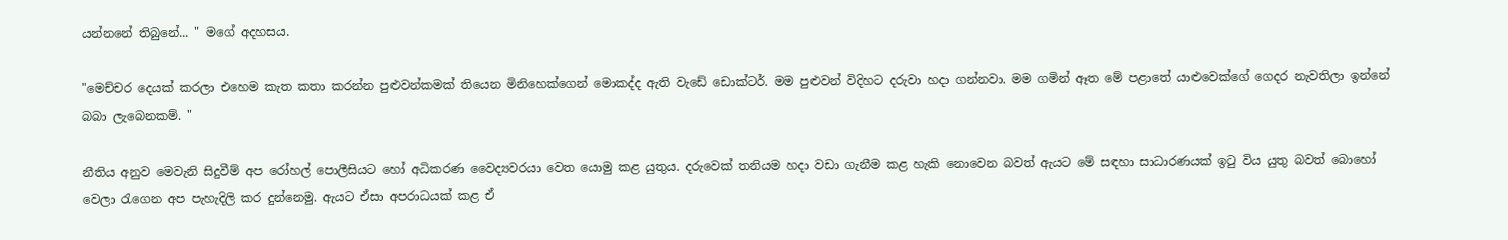යන්නනේ තිබුනේ... " මගේ අදහසය.

"මෙච්චර දෙයක් කරලා එහෙම කැත කතා කරන්න පුළුවන්කමක් තියෙන මිනිහෙක්ගෙන් මොකද්ද ඇති වැඩේ ඩොක්ටර්. මම පුළුවන් විදිහට දරුවා හදා ගන්නවා. මම ගමින් ඈත මේ පළාතේ යාළුවෙක්ගේ ගෙදර නැවතිලා ඉන්නේ බබා ලැබෙනකම්. "

නීතිය අනුව මෙවැනි සිදුවීම් අප රෝහල් පොලීසියට හෝ අධිකරණ වෛද්‍යවරයා වෙත යොමු කළ යුතුය. දරුවෙක් තනියම හදා වඩා ගැනීම කළ හැකි නොවෙන බවත් ඇයට මේ සඳහා සාධාරණයක් ඉටු විය යුතු බවත් බොහෝ වෙලා රැගෙන අප පැහැදිලි කර දුන්නෙමු. ඇයට ඒසා අපරාධයක් කළ ඒ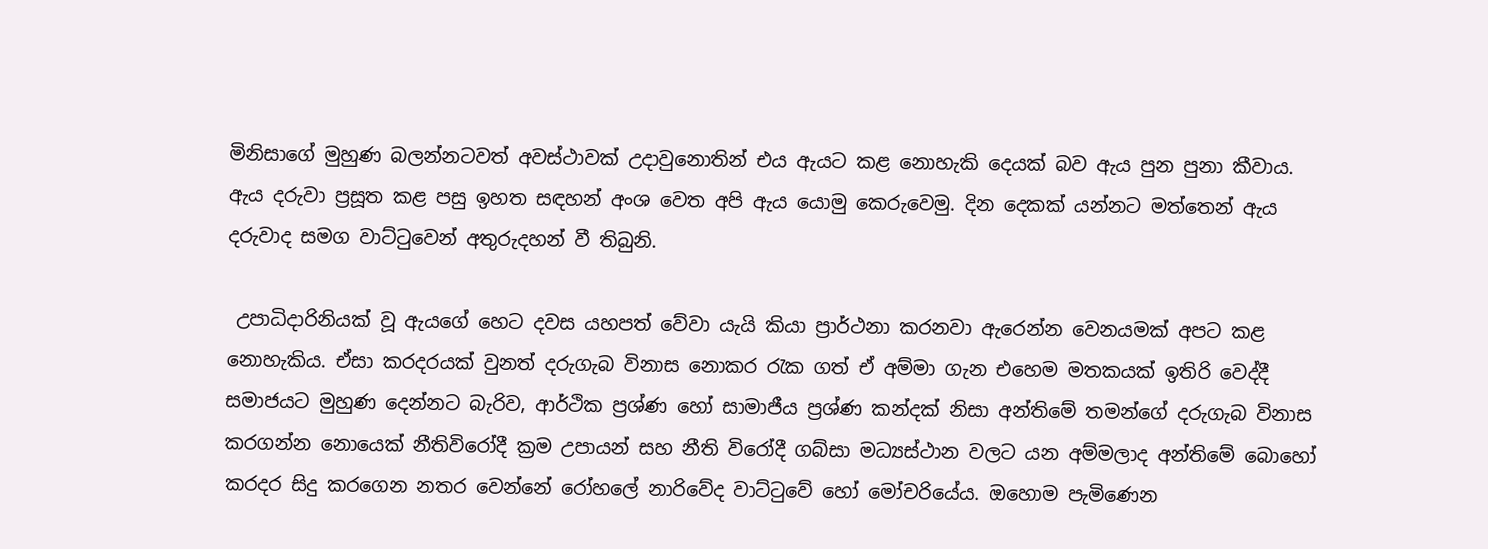මිනිසාගේ මුහුණ බලන්නටවත් අවස්ථාවක් උදාවුනොතින් එය ඇයට කළ නොහැකි දෙයක් බව ඇය පුන පුනා කීවාය. ඇය දරුවා ප්‍රසූත කළ පසු ඉහත සඳහන් අංශ වෙත අපි ඇය යොමු කෙරුවෙමු. දින දෙකක් යන්නට මත්තෙන් ඇය දරුවාද සමග වාට්ටුවෙන් අතුරුදහන් වී තිබුනි.

 උපාධිදාරිනියක් වූ ඇයගේ හෙට දවස යහපත් වේවා යැයි කියා ප්‍රාර්ථනා කරනවා ඇරෙන්න වෙනයමක් අපට කළ නොහැකිය. ඒසා කරදරයක් වුනත් දරුගැබ විනාස නොකර රැක ගත් ඒ අම්මා ගැන එහෙම මතකයක් ඉතිරි වෙද්දී සමාජයට මුහුණ දෙන්නට බැරිව, ආර්ථික ප්‍රශ්ණ හෝ සාමාජීය ප්‍රශ්ණ කන්දක් නිසා අන්තිමේ තමන්ගේ දරුගැබ විනාස කරගන්න නොයෙක් නීතිවිරෝදී ක්‍රම උපායන් සහ නීති විරෝදී ගබ්සා මධ්‍යස්ථාන වලට යන අම්මලාද අන්තිමේ බොහෝ කරදර සිදු කරගෙන නතර වෙන්නේ රෝහලේ නාරිවේද වාට්ටුවේ හෝ මෝචරියේය. ඔහොම පැමිණෙන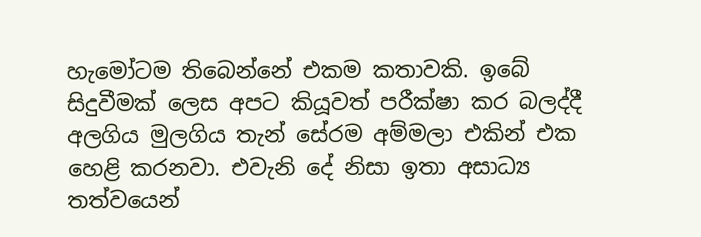හැමෝටම තිබෙන්නේ එකම කතාවකි. ඉබේ සිදුවීමක් ලෙස අපට කියූවත් පරීක්ෂා කර බලද්දී අලගිය මුලගිය තැන් සේරම අම්මලා එකින් එක හෙළි කරනවා. එවැනි දේ නිසා ඉතා අසාධ්‍ය තත්වයෙන්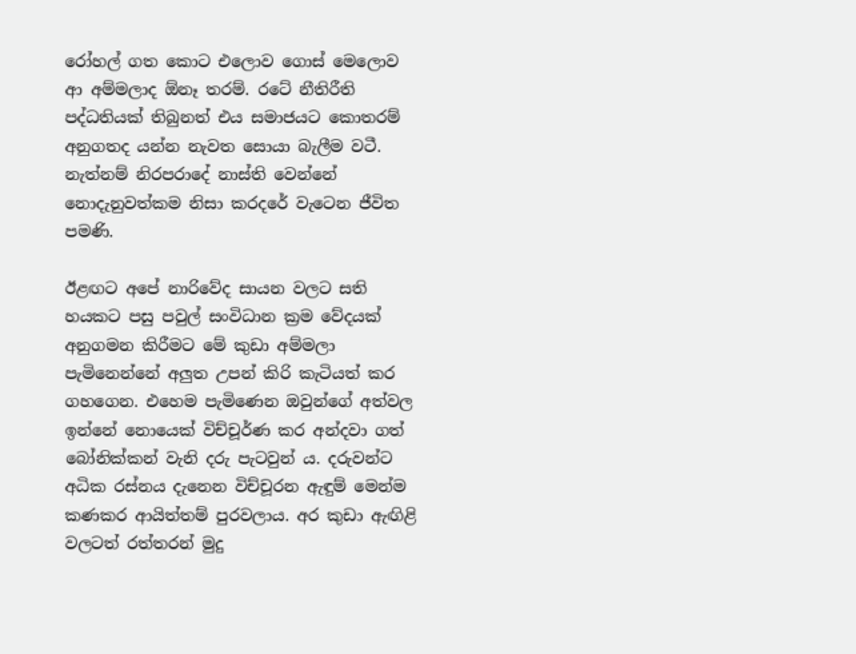රෝහල් ගත කොට එලොව ගොස් මෙලොව ආ අම්මලාද ඕනෑ තරම්. රටේ නීතිරීති පද්ධතියක් තිබුනත් එය සමාජයට කොතරම් අනුගතද යන්න නැවත සොයා බැලීම වටී. නැත්නම් නිරපරාදේ නාස්ති වෙන්නේ නොදැනුවත්කම නිසා කරදරේ වැටෙන ජීවිත පමණි.

ඊළඟට අපේ නාරිවේද සායන වලට සති හයකට පසු පවුල් සංවිධාන ක්‍රම වේදයක් අනුගමන කිරීමට මේ කුඩා අම්මලා පැමිනෙන්නේ අලුත උපන් කිරි කැටියත් කර ගහගෙන. එහෙම පැමිණෙන ඔවුන්ගේ අත්වල ඉන්නේ නොයෙක් විච්චූර්ණ කර අන්දවා ගත් බෝනික්කන් වැනි දරු පැටවුන්‍ ය. දරුවන්ට අධික රස්නය දැනෙන විච්චූරන ඇඳුම් මෙන්ම කණකර ආයිත්තම් පුරවලාය. අර කුඩා ඇඟිළි වලටත් රත්තරන් මුදු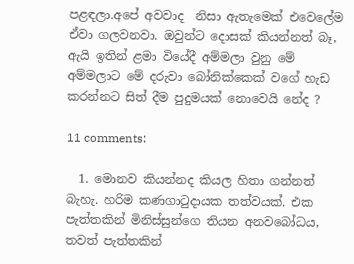පළඳලා.අපේ අවවාද  නිසා ඇතැමෙක් එවෙලේම ඒවා ගලවනවා. ඔවුන්ට දොසක් කියන්නත් බෑ, ඇයි ඉතින් ළමා වියේදී අම්මලා වුනු මේ අම්මලාට මේ දරුවා බෝනික්කෙක් වගේ හැඩ කරන්නට සිත් දීම පුදුමයක් නොවෙයි නේද ?

11 comments:

  1. මොනව කියන්නද කියල හිතා ගන්නත් බැහැ. හරිම කණගාටුදායක තත්වයක්. එක පැත්තකින් මිනිස්සුන්ගෙ තියන අනවබෝධය, තවත් පැත්තකින්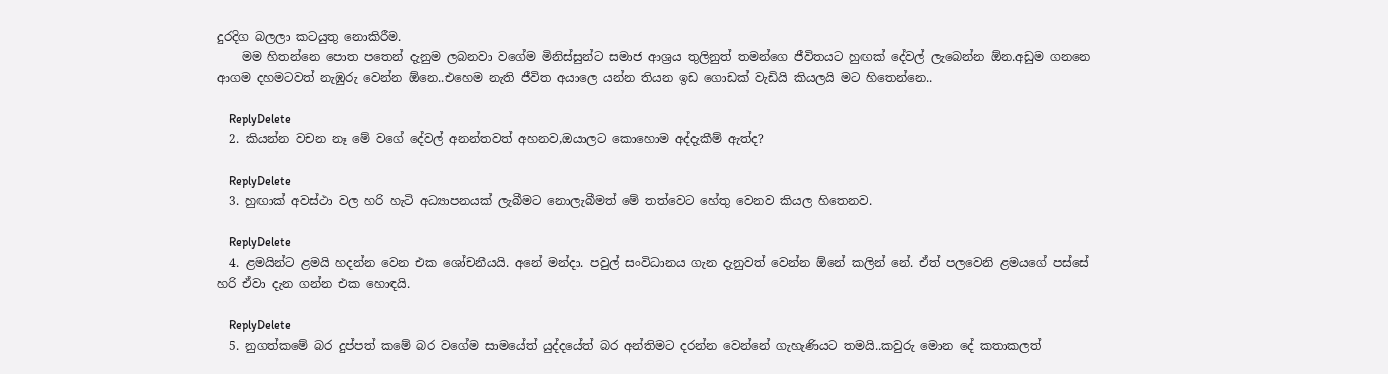දුරදිග බලලා කටයුතු නොකිරීම.
    මම හිතන්නෙ පොත පතෙන් දැනුම ලබනවා වගේම මිනිස්සුන්ට සමාජ ආශ්‍රය තුලිනුත් තමන්ගෙ ජීවිතයට හුඟක් දේවල් ලැබෙන්න ඕන.අඩුම ගනනෙ ආගම දහමටවත් නැඹුරු වෙන්න ඕනෙ..එහෙම නැති ජීවිත අයාලෙ යන්න තියන ඉඩ ගොඩක් වැඩියි කියලයි මට හිතෙන්නෙ..

    ReplyDelete
  2. කියන්න වචන නෑ මේ වගේ දේවල් අනන්තවත් අහනව,ඔයාලට කොහොම අද්දැකීම් ඇත්ද?

    ReplyDelete
  3. හුඟාක් අවස්ථා වල හරි හැටි අධ්‍යාපනයක් ලැබීමට නොලැබීමත් මේ තත්වෙට හේතු වෙනව කියල හිතෙනව.

    ReplyDelete
  4. ළමයින්ට ළමයි හදන්න වෙන එක ශෝචනීයයි. අනේ මන්දා. පවුල් සංවිධානය ගැන දැනුවත් වෙන්න ඕනේ කලින් නේ. ඒත් පලවෙනි ළමයගේ පස්සේ හරි ඒවා දැන ගන්න එක හොඳයි.

    ReplyDelete
  5. නුගත්කමේ බර දුප්පත් කමේ බර වගේම සාමයේත් යුද්දයේත් බර අන්තිමට දරන්න වෙන්නේ ගැහැණියට තමයි..කවුරු මොන දේ කතාකලත්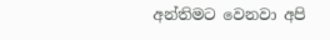අන්තිමට වෙනවා අපි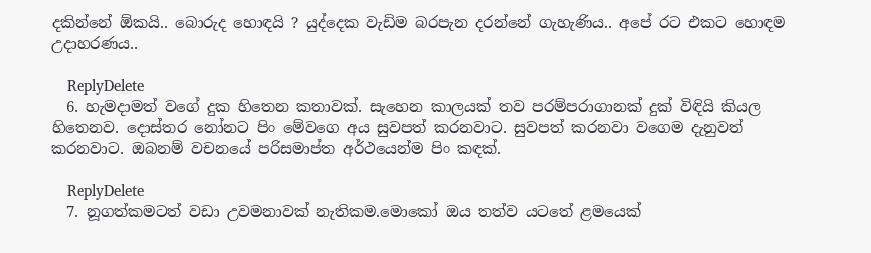දකින්නේ ඕකයි.. බොරුද හොඳයි ? යුද්දෙක වැඩිම බරපැන දරන්නේ ගැහැණිය.. අපේ රට එකට හොඳම උදාහරණය..

    ReplyDelete
  6. හැමදාමත් වගේ දුක හිතෙන කතාවක්. සැහෙන කාලයක් තව පරම්පරාගානක් දුක් විඳියි කියල හිතෙනව. දොස්තර නෝනට පිං මේවගෙ අය සුවපත් කරනවාට. සුවපත් කරනවා වගෙම දැනුවත් කරනවාට. ඔබනම් වචනයේ පරිසමාප්ත අර්ථයෙන්ම පිං කඳක්.

    ReplyDelete
  7. නූගත්කමටත් වඩා උවමනාවක් නැතිකම.මොකෝ ඔය තත්ව යටතේ ළමයෙක්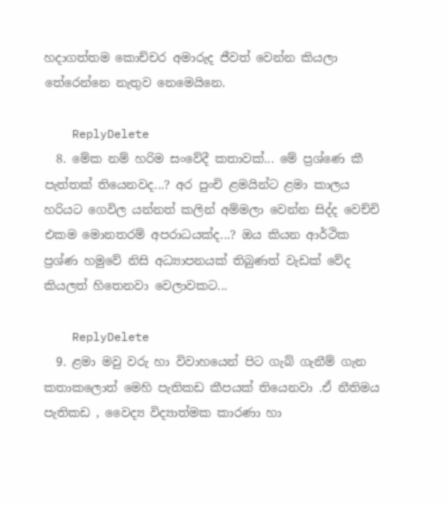හදාගත්තම කොච්චර අමාරුද ජීවත් වෙන්න කියලා තේරෙන්නෙ නැතුව නෙමෙයිනෙ.

    ReplyDelete
  8. මේක නම් හරිම සංවේදී කතාවක්... මේ ප්‍රශ්ණෙ කී පැත්තක් තියෙනවද...? අර පුංචි ළමයින්ට ළමා කාලය හරියට ගෙවිල යන්නත් කලින් අම්මලා වෙන්න සිද්ද වෙච්චි එකම මොනතරම් අපරාධයක්ද...? ඔය කියන ආර්ථික ප්‍රශ්ණ හමුවේ නිසි අධ්‍යාපනයක් තිබුණත් වැඩක් වේද කියලත් හිතෙනවා වෙලාවකට...

    ReplyDelete
  9. ළමා මවු වරු හා විවාහයෙන් පිට ගැබ් ගැනීම් ගැන කතාකලොත් මෙහි පැතිකඩ කීපයක් තියෙනවා .ඒ නීතිමය පැතිකඩ , වෛද්‍ය විද්‍යාත්මක කාරණා හා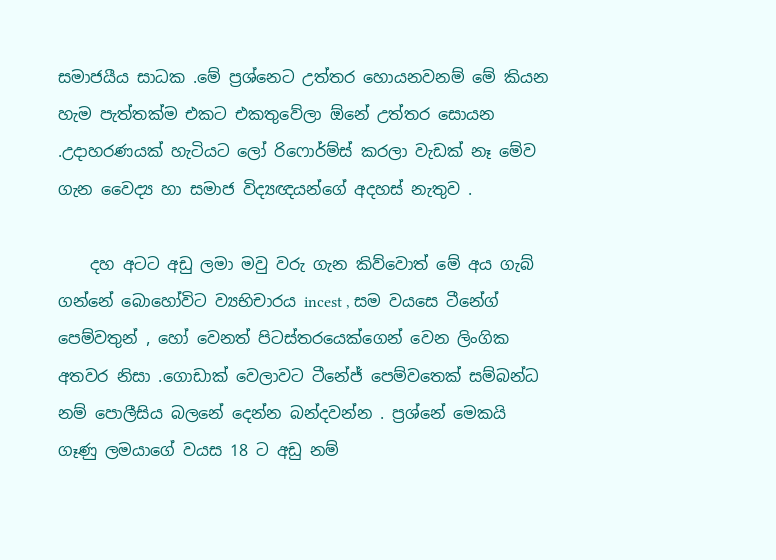සමාජයීය සාධක .මේ ප්‍රශ්නෙට උත්තර හොයනවනම් මේ කියන හැම පැත්තක්ම එකට එකතුවේලා ඕනේ උත්තර සොයන .උදාහරණයක් හැටියට ලෝ රිෆොර්ම්ස් කරලා වැඩක් නෑ මේව ගැන වෛද්‍ය හා සමාජ විද්‍යඥයන්ගේ අදහස් නැතුව .

    දහ අටට අඩු ලමා මවු වරු ගැන කිව්වොත් මේ අය ගැබ් ගන්නේ බොහෝවිට ව්‍යභිචාරය incest , සම වයසෙ ටීනේග් පෙම්වතුන් , හෝ වෙනත් පිටස්තරයෙක්ගෙන් වෙන ලිංගික අතවර නිසා .ගොඩාක් වෙලාවට ටීනේජ් පෙම්වතෙක් සම්බන්ධ නම් පොලීසිය බලනේ දෙන්න බන්දවන්න . ප්‍රශ්නේ මෙකයි ගෑණු ලමයාගේ වයස 18 ට අඩු නම්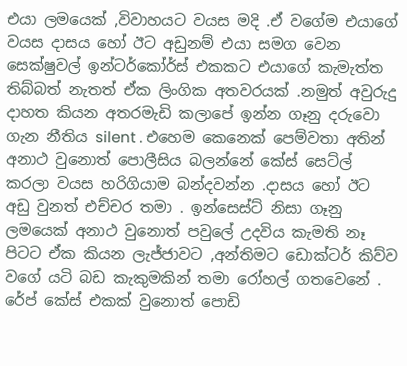එයා ලමයෙක් ,විවාහයට වයස මදි .ඒ වගේම එයාගේ වයස දාසය හෝ ඊට අඩුනම් එයා සමග වෙන සෙක්ෂුවල් ඉන්ටර්කෝර්ස් එකකට එයාගේ කැමැත්ත තිබ්බත් නැතත් ඒක ලිංගික අතවරයක් .නමුත් අවුරුදු දාහත කියන අතරමැඩි කලාපේ ඉන්න ගෑනු දරුවො ගැන නීතිය silent . එහෙම කෙනෙක් පෙම්වතා අතින් අනාථ වුනොත් පොලීසිය බලන්නේ කේස් සෙට්ල් කරලා වයස හරිගියාම බන්දවන්න .දාසය හෝ ඊට අඩු වුනත් එච්චර තමා . ඉන්සෙස්ට් නිසා ගෑනු ලමයෙක් අනාථ වුනොත් පවුලේ උදවිය කැමති නෑ පිටට ඒක කියන ලැජ්ජාවට ,අන්තිමට ඩොක්ටර් කිව්ව වගේ යටි බඩ කැකුමකින් තමා රෝහල් ගතවෙනේ . රේප් කේස් එකක් වුනොත් පොඩි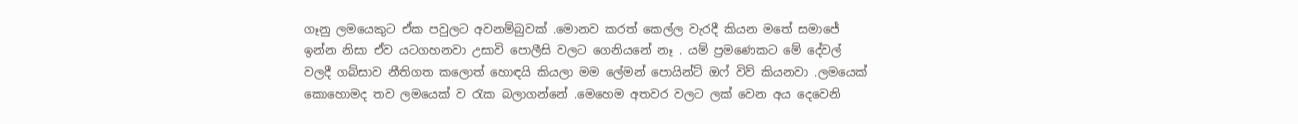ගෑනු ලමයෙකුට ඒක පවුලට අවනම්බුවක් .මොනව කරත් කෙල්ල වැරදී කියන මතේ සමාජේ ඉන්න නිසා ඒව යටගහනවා උසාවි පොලීසි වලට ගෙනියනේ නෑ . යම් ප්‍රමණෙකට මේ දේවල් වලදී ගබ්සාව නීතිගත කලොත් හොඳයි කියලා මම ලේමන් පොයින්ට් ඔෆ් විව් කියනවා .ලමයෙක් කොහොමද තව ලමයෙක් ව රැක බලාගන්නේ .මෙහෙම අතවර වලට ලක් වෙන අය දෙවෙනි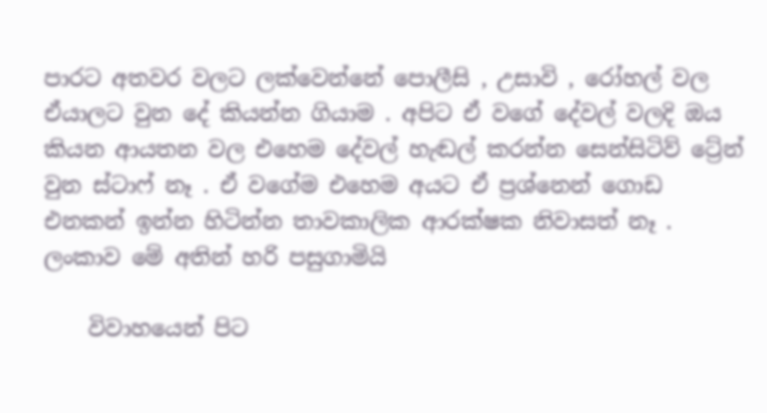පාරට අතවර වලට ලක්වෙන්නේ පොලීසි , උසාවි , රෝහල් වල ඒයාලට වුන දේ කියන්න ගියාම . අපිට ඒ වගේ දේවල් වලදි ඔය කියන ආයතන වල එහෙම දේවල් හැඬල් කරන්න සෙන්සිටිව් ට්‍රේන් වුන ස්ටාෆ් නෑ . ඒ වගේම එහෙම අයට ඒ ප්‍රශ්නෙන් ගොඩ එනකන් ඉන්න හිටින්න තාවකාලික ආරක්ෂක නිවාසත් නෑ . ලංකාව මේ අතින් හරි පසුගාමියි

    විවාහයෙන් පිට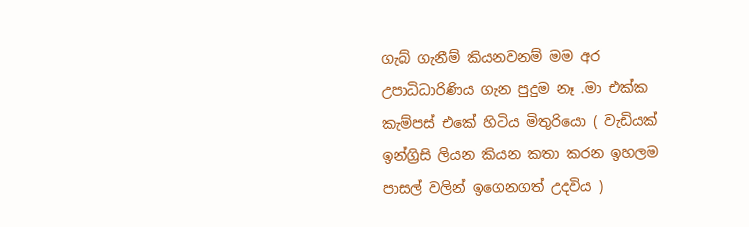ගැබ් ගැනීම් කියනවනම් මම අර උපාධිධාරිණිය ගැන පුදුම නෑ .මා එක්ක කැම්පස් එකේ හිටිය මිතුරියො ( වැඩියක් ඉන්ග්‍රිසි ලියන කියන කතා කරන ඉහලම පාසල් වලින් ඉගෙනගත් උදවිය )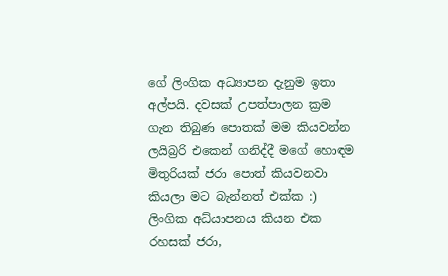ගේ ලිංගික අධ්‍යාපන දැනුම ඉතා අල්පයි. දවසක් උපත්පාලන ක්‍රම ගැන තිබුණ පොතක් මම කියවන්න ලයිබ්‍රරි එකෙන් ගනිද්දී මගේ හොඳම මිතුරියක් ජරා පොත් කියවනවා කියලා මට බැන්නත් එක්ක :) ලිංගික අධ්යාපනය කියන එක රහසක් ජරා,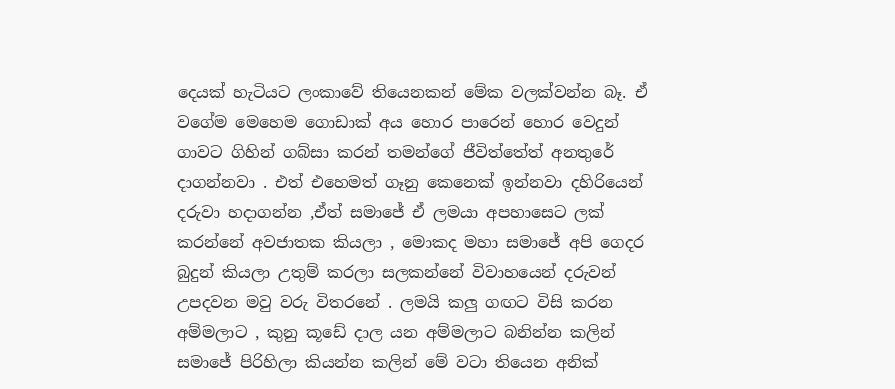දෙයක් හැටියට ලංකාවේ තියෙනකන් මේක වලක්වන්න බෑ. ඒ වගේම මෙහෙම ගොඩාක් අය හොර පාරෙන් හොර වෙදුන් ගාවට ගිහින් ගබ්සා කරන් තමන්ගේ ජීවිත්තේත් අනතුරේ දාගන්නවා . එත් එහෙමත් ගෑනු කෙනෙක් ඉන්නවා දහිරියෙන් දරුවා හදාගන්න ,ඒත් සමාජේ ඒ ලමයා අපහාසෙට ලක් කරන්නේ අවජාතක කියලා , මොකද මහා සමාජේ අපි ගෙදර බුදුන් කියලා උතුම් කරලා සලකන්නේ විවාහයෙන් දරුවන් උපදවන මවු වරු විතරනේ . ලමයි කලු ගඟට විසි කරන අම්මලාට , කුනු කූඩේ දාල යන අම්මලාට බනින්න කලින් සමාජේ පිරිහිලා කියන්න කලින් මේ වටා තියෙන අනික්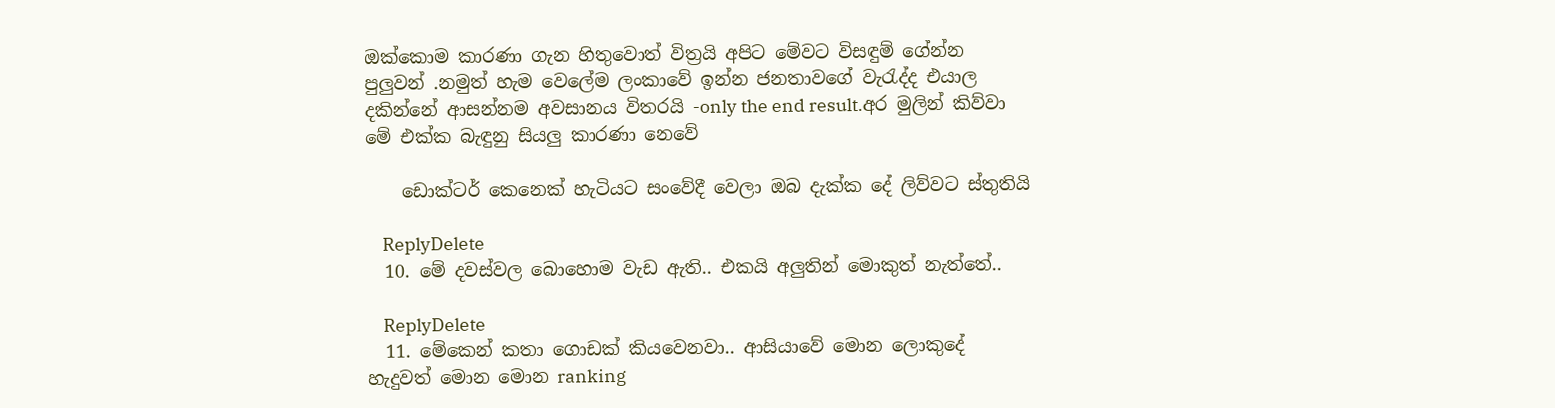ඔක්කොම කාරණා ගැන හිතුවොත් විත්‍රයි අපිට මේවට විසඳුම් ගේන්න පුලුවන් .නමුත් හැම වෙලේම ලංකාවේ ඉන්න ජනතාවගේ වැරැද්ද එයාල දකින්නේ ආසන්නම අවසානය විතරයි -only the end result.අර මුලින් කිව්වා මේ එක්ක බැඳුනු සියලු කාරණා නෙවේ

    ඩොක්ටර් කෙනෙක් හැටියට සංවේදී වෙලා ඔබ දැක්ක දේ ලිව්වට ස්තුතියි

    ReplyDelete
  10. මේ දවස්වල බොහොම වැඩ ඇති.. එකයි අලුතින් මොකුත් නැත්තේ..

    ReplyDelete
  11. මේකෙන් කතා ගොඩක් කියවෙනවා.. ආසියාවේ මොන ලොකුදේ හැදුවත් මොන මොන ranking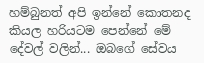හම්බුනත් අපි ඉන්නේ කොතනද කියල හරියටම පෙන්නේ මේ දේවල් වලින්... ඔබගේ සේවය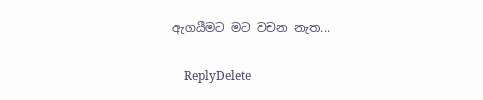ඇගයීමට මට වචන නැත...

    ReplyDelete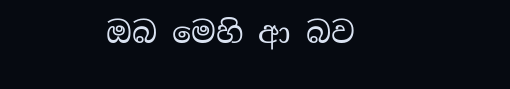ඔබ මෙහි ආ බව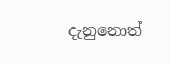දැනුනොත්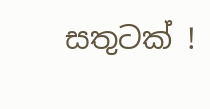සතුටක් !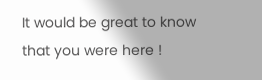It would be great to know that you were here !